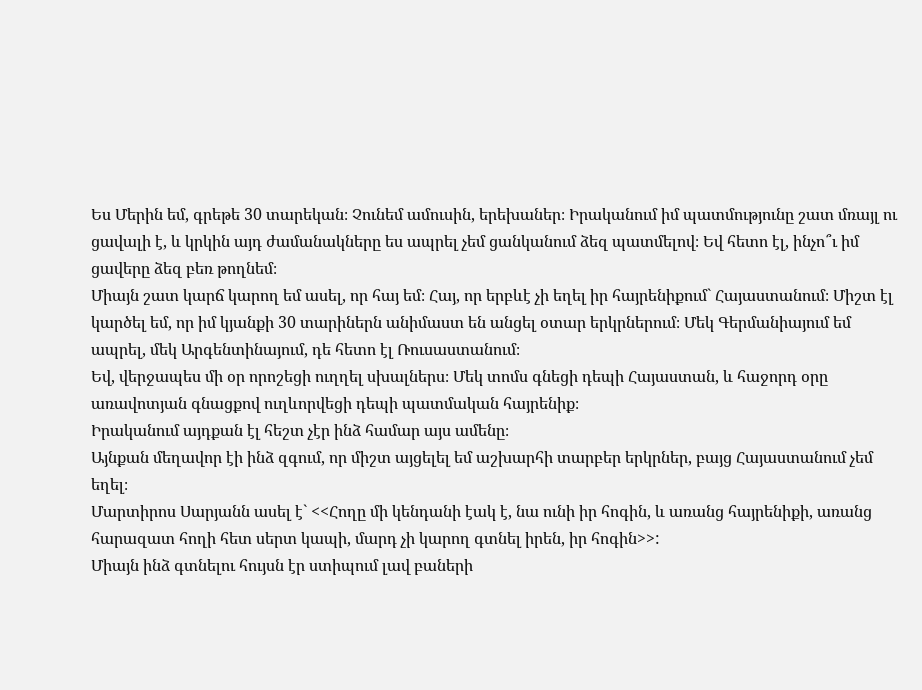Ես Մերին եմ, գրեթե 30 տարեկան։ Չունեմ ամուսին, երեխաներ։ Իրականում իմ պատմությունը շատ մռայլ ու ցավալի է, և կրկին այդ ժամանակները ես ապրել չեմ ցանկանում ձեզ պատմելով։ Եվ հետո էլ, ինչո՞ւ իմ ցավերը ձեզ բեռ թողնեմ։
Միայն շատ կարճ կարող եմ ասել, որ հայ եմ։ Հայ, որ երբևէ չի եղել իր հայրենիքում` Հայաստանում։ Միշտ էլ կարծել եմ, որ իմ կյանքի 30 տարիներն անիմաստ են անցել օտար երկրներում։ Մեկ Գերմանիայում եմ ապրել, մեկ Արգենտինայում, դե հետո էլ Ռուսաստանում։
Եվ, վերջապես մի օր որոշեցի ուղղել սխալներս։ Մեկ տոմս գնեցի դեպի Հայաստան, և հաջորդ օրը առավոտյան գնացքով ուղևորվեցի դեպի պատմական հայրենիք։
Իրականում այդքան էլ հեշտ չէր ինձ համար այս ամենը։
Այնքան մեղավոր էի ինձ զգում, որ միշտ այցելել եմ աշխարհի տարբեր երկրներ, բայց Հայաստանում չեմ եղել։
Մարտիրոս Սարյանն ասել է` <<Հողը մի կենդանի էակ է, նա ունի իր հոգին, և առանց հայրենիքի, առանց հարազատ հողի հետ սերտ կապի, մարդ չի կարող գտնել իրեն, իր հոգին>>:
Միայն ինձ գտնելու հույսն էր ստիպում լավ բաների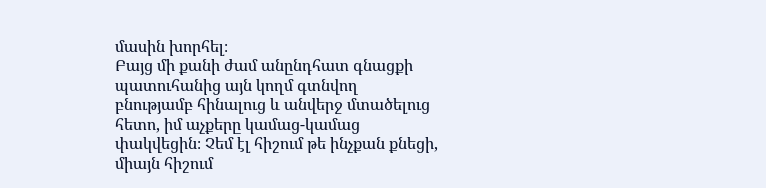մասին խորհել։
Բայց մի քանի ժամ անընդհատ գնացքի պատուհանից այն կողմ գտնվող բնությամբ հինալուց և անվերջ մտածելուց հետո, իմ աչքերը կամաց-կամաց փակվեցին։ Չեմ էլ հիշում թե ինչքան քնեցի, միայն հիշում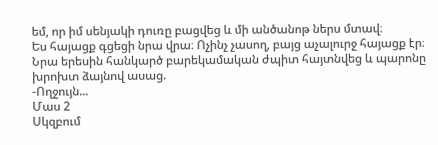եմ, որ իմ սենյակի դուռը բացվեց և մի անծանոթ ներս մտավ։
Ես հայացք գցեցի նրա վրա։ Ոչինչ չասող, բայց աչալուրջ հայացք էր։
Նրա երեսին հանկարծ բարեկամական ժպիտ հայտնվեց և պարոնը խրոխտ ձայնով ասաց.
-Ողջույն...
Մաս 2
Սկզբում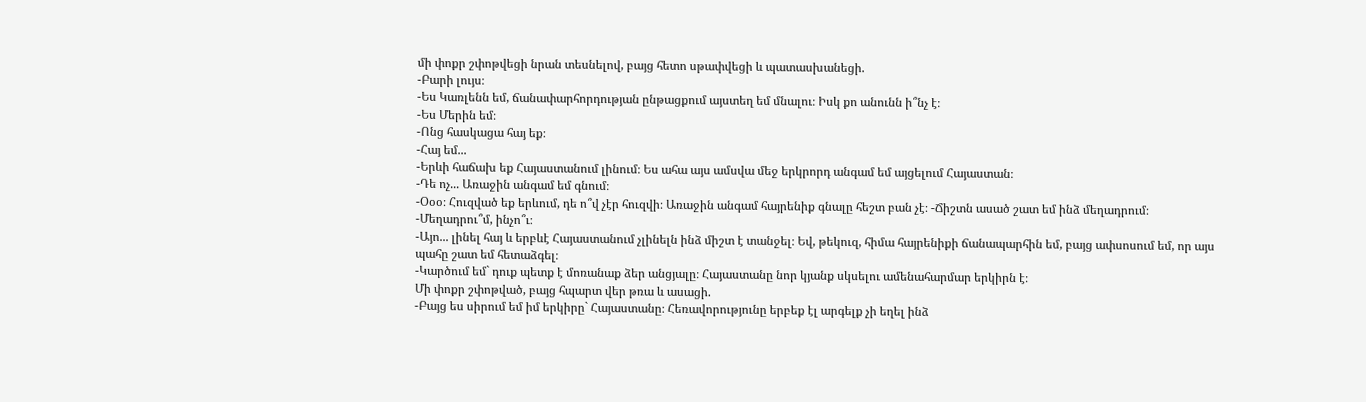մի փոքր շփոթվեցի նրան տեսնելով, բայց հետո սթափվեցի և պատասխանեցի.
-Բարի լույս։
-Ես Կառլենն եմ, ճանափարհորդության ընթացքում այստեղ եմ մնալու։ Իսկ քո անունն ի՞նչ է։
-Ես Մերին եմ։
-Ոնց հասկացա հայ եք։
-Հայ եմ...
-Երևի հաճախ եք Հայաստանում լինում։ Ես ահա այս ամսվա մեջ երկրորդ անգամ եմ այցելում Հայաստան։
-Դե ոչ... Առաջին անգամ եմ գնում։
-Օօօ։ Հուզված եք երևում, դե ո՞վ չէր հուզվի։ Առաջին անգամ հայրենիք գնալը հեշտ բան չէ։ -Ճիշտն ասած շատ եմ ինձ մեղադրում։
-Մեղադրու՞մ, ինչո՞ւ։
-Այո... լինել հայ և երբևէ Հայաստանում չլինելն ինձ միշտ է տանջել։ Եվ, թեկուզ, հիմա հայրենիքի ճանապարհին եմ, բայց ափսոսում եմ, որ այս պահը շատ եմ հետաձգել։
-Կարծում եմ` դուք պետք է մոռանաք ձեր անցյալը։ Հայաստանը նոր կյանք սկսելու ամենահարմար երկիրն է։
Մի փոքր շփոթված, բայց հպարտ վեր թռա և ասացի.
-Բայց ես սիրում եմ իմ երկիրը` Հայաստանը։ Հեռավորությունը երբեք էլ արգելք չի եղել ինձ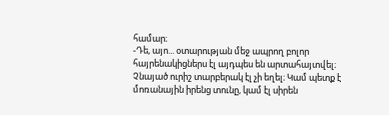համար։
-Դե, այո... օտարության մեջ ապրող բոլոր հայրենակիցներս էլ այդպես են արտահայտվել։ Չնայած ուրիշ տարբերակ էլ չի եղել։ Կամ պետք է մոռանային իրենց տունը, կամ էլ սիրեն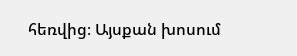հեռվից։ Այսքան խոսում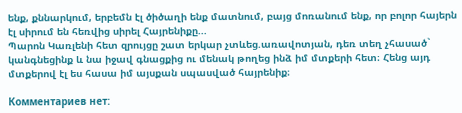ենք, քննարկում, երբեմն էլ ծիծաղի ենք մատնում, բայց մոռանում ենք, որ բոլոր հայերն էլ սիրում են հեռվից սիրել Հայրենիքը...
Պարոն Կառլենի հետ զրույցը շատ երկար չտևեց.առավոտյան, դեռ տեղ չհասած` կանգնեցինք և նա իջավ գնացքից ու մենակ թողեց ինձ իմ մտքերի հետ։ Հենց այդ մտքերով էլ ես հասա իմ այսքան սպասված հայրենիք։

Комментариев нет: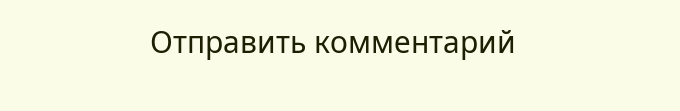Отправить комментарий